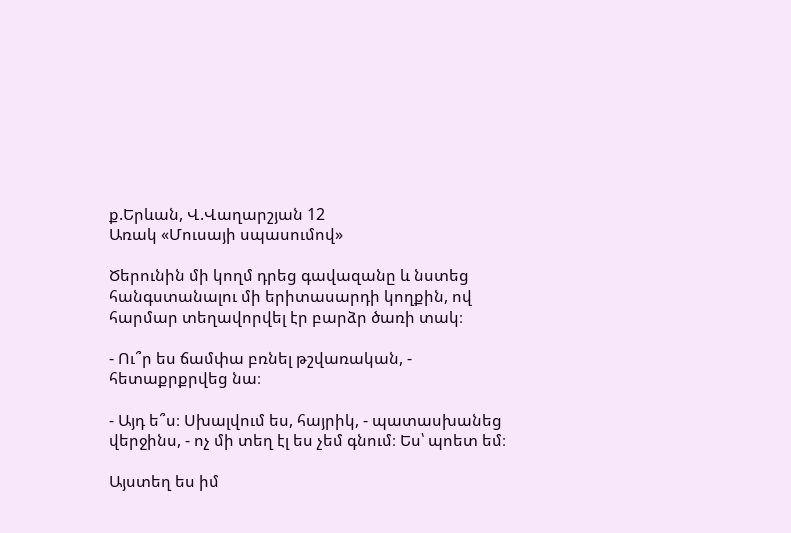ք.Երևան, Վ.Վաղարշյան 12
Առակ «Մուսայի սպասումով»

Ծերունին մի կողմ դրեց գավազանը և նստեց հանգստանալու մի երիտասարդի կողքին, ով հարմար տեղավորվել էր բարձր ծառի տակ։

- Ու՞ր ես ճամփա բռնել թշվառական, - հետաքրքրվեց նա։

- Այդ ե՞ս։ Սխալվում ես, հայրիկ, - պատասխանեց վերջինս, - ոչ մի տեղ էլ ես չեմ գնում։ Ես՝ պոետ եմ։

Այստեղ ես իմ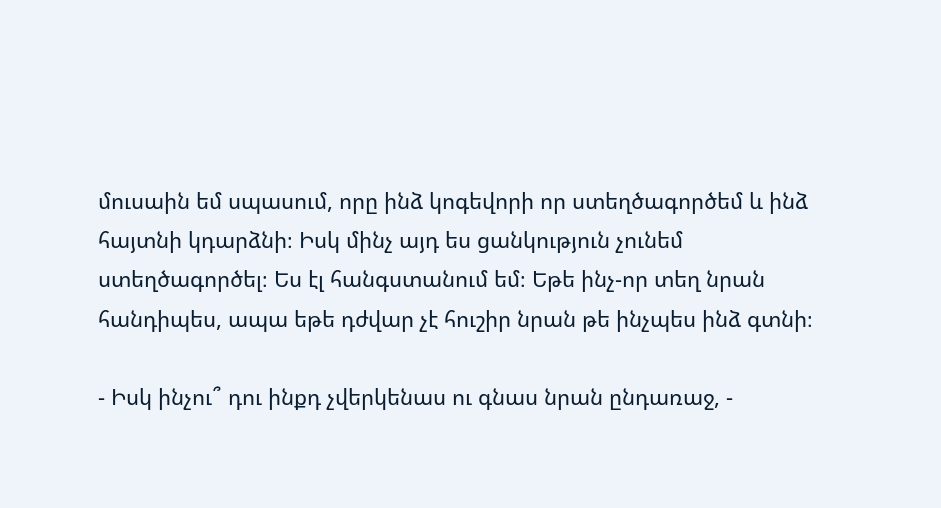մուսաին եմ սպասում, որը ինձ կոգեվորի որ ստեղծագործեմ և ինձ հայտնի կդարձնի։ Իսկ մինչ այդ ես ցանկություն չունեմ ստեղծագործել։ Ես էլ հանգստանում եմ։ Եթե ինչ-որ տեղ նրան հանդիպես, ապա եթե դժվար չէ հուշիր նրան թե ինչպես ինձ գտնի։

- Իսկ ինչու՞ դու ինքդ չվերկենաս ու գնաս նրան ընդառաջ, -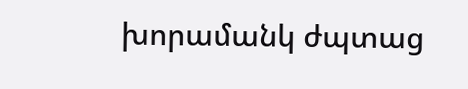խորամանկ ժպտաց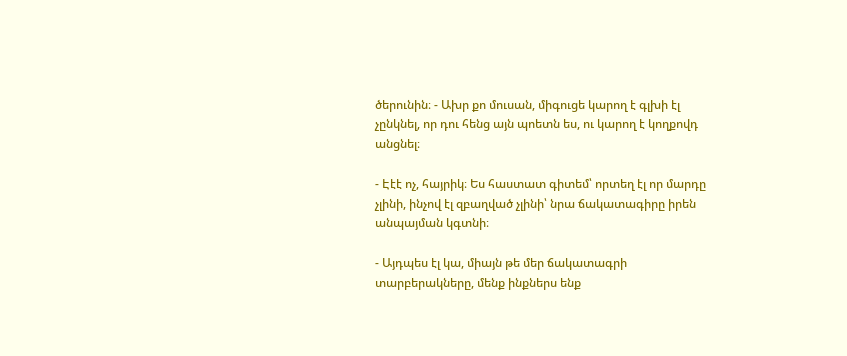ծերունին։ - Ախր քո մուսան, միգուցե կարող է գլխի էլ չընկնել, որ դու հենց այն պոետն ես, ու կարող է կողքովդ անցնել։

- Էէէ ոչ, հայրիկ։ Ես հաստատ գիտեմ՝ որտեղ էլ որ մարդը չլինի, ինչով էլ զբաղված չլինի՝ նրա ճակատագիրը իրեն անպայման կգտնի։

- Այդպես էլ կա, միայն թե մեր ճակատագրի տարբերակները, մենք ինքներս ենք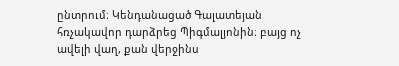ընտրում։ Կենդանացած Գալատեյան հռչակավոր դարձրեց Պիգմալյոնին։ բայց ոչ ավելի վաղ, քան վերջինս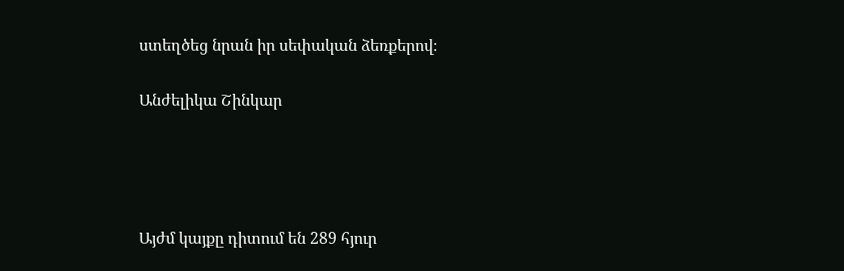ստեղծեց նրան իր սեփական ձեռքերով։

Անժելիկա Շինկար




Այժմ կայքը դիտում են 289 հյուր